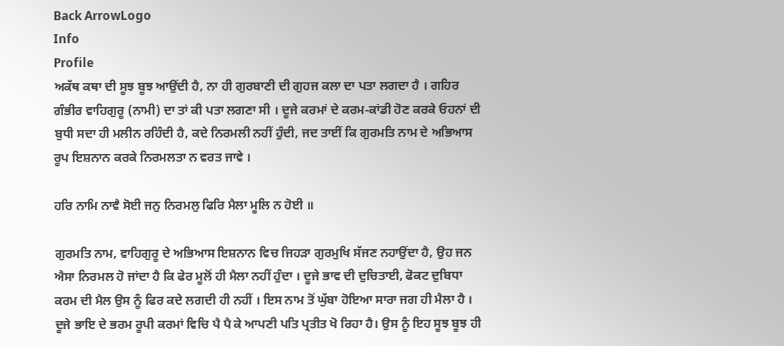Back ArrowLogo
Info
Profile
ਅਕੱਥ ਕਥਾ ਦੀ ਸੂਝ ਬੂਝ ਆਉਂਦੀ ਹੈ, ਨਾ ਹੀ ਗੁਰਬਾਣੀ ਦੀ ਗੁਹਜ ਕਲਾ ਦਾ ਪਤਾ ਲਗਦਾ ਹੈ । ਗਹਿਰ ਗੰਭੀਰ ਵਾਹਿਗੁਰੂ (ਨਾਮੀ) ਦਾ ਤਾਂ ਕੀ ਪਤਾ ਲਗਣਾ ਸੀ । ਦੂਜੇ ਕਰਮਾਂ ਦੇ ਕਰਮ-ਕਾਂਡੀ ਹੋਣ ਕਰਕੇ ਓਹਨਾਂ ਦੀ ਬੁਧੀ ਸਦਾ ਹੀ ਮਲੀਨ ਰਹਿੰਦੀ ਹੈ, ਕਦੇ ਨਿਰਮਲੀ ਨਹੀਂ ਹੁੰਦੀ, ਜਦ ਤਾਈਂ ਕਿ ਗੁਰਮਤਿ ਨਾਮ ਦੇ ਅਭਿਆਸ ਰੂਪ ਇਸ਼ਨਾਨ ਕਰਕੇ ਨਿਰਮਲਤਾ ਨ ਵਰਤ ਜਾਵੇ ।

ਹਰਿ ਨਾਮਿ ਨਾਵੈ ਸੋਈ ਜਨੁ ਨਿਰਮਲੁ ਫਿਰਿ ਮੈਲਾ ਮੂਲਿ ਨ ਹੋਈ ॥

ਗੁਰਮਤਿ ਨਾਮ, ਵਾਹਿਗੁਰੂ ਦੇ ਅਭਿਆਸ ਇਸ਼ਨਾਨ ਵਿਚ ਜਿਹੜਾ ਗੁਰਮੁਖਿ ਸੱਜਣ ਨਹਾਉਂਦਾ ਹੈ, ਉਹ ਜਨ ਐਸਾ ਨਿਰਮਲ ਹੋ ਜਾਂਦਾ ਹੈ ਕਿ ਫੇਰ ਮੂਲੋਂ ਹੀ ਮੈਲਾ ਨਹੀਂ ਹੁੰਦਾ । ਦੂਜੇ ਭਾਵ ਦੀ ਦੁਚਿਤਾਈ, ਫੋਕਟ ਦੁਬਿਧਾ ਕਰਮ ਦੀ ਮੈਲ ਉਸ ਨੂੰ ਫਿਰ ਕਦੇ ਲਗਦੀ ਹੀ ਨਹੀਂ । ਇਸ ਨਾਮ ਤੋਂ ਘੁੱਬਾ ਹੋਇਆ ਸਾਰਾ ਜਗ ਹੀ ਮੈਲਾ ਹੈ । ਦੂਜੇ ਭਾਇ ਦੇ ਭਰਮ ਰੂਪੀ ਕਰਮਾਂ ਵਿਚਿ ਪੈ ਪੈ ਕੇ ਆਪਣੀ ਪਤਿ ਪ੍ਰਤੀਤ ਖੋ ਰਿਹਾ ਹੈ। ਉਸ ਨੂੰ ਇਹ ਸੂਝ ਬੂਝ ਹੀ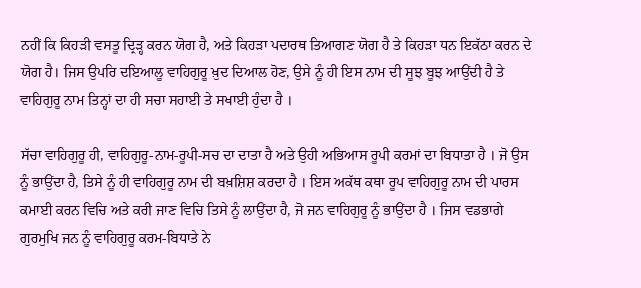ਨਹੀਂ ਕਿ ਕਿਹੜੀ ਵਸਤੂ ਦ੍ਰਿੜ੍ਹ ਕਰਨ ਯੋਗ ਹੈ, ਅਤੇ ਕਿਹੜਾ ਪਦਾਰਥ ਤਿਆਗਣ ਯੋਗ ਹੈ ਤੇ ਕਿਹੜਾ ਧਨ ਇਕੱਠਾ ਕਰਨ ਦੇ ਯੋਗ ਹੈ। ਜਿਸ ਉਪਰਿ ਦਇਆਲੂ ਵਾਹਿਗੁਰੂ ਖ਼ੁਦ ਦਿਆਲ ਹੋਣ, ਉਸੇ ਨੂੰ ਹੀ ਇਸ ਨਾਮ ਦੀ ਸੂਝ ਬੂਝ ਆਉਂਦੀ ਹੈ ਤੇ ਵਾਹਿਗੁਰੂ ਨਾਮ ਤਿਨ੍ਹਾਂ ਦਾ ਹੀ ਸਚਾ ਸਹਾਈ ਤੇ ਸਖਾਈ ਹੁੰਦਾ ਹੈ ।

ਸੱਚਾ ਵਾਹਿਗੁਰੂ ਹੀ, ਵਾਹਿਗੁਰੂ-ਨਾਮ-ਰੂਪੀ-ਸਚ ਦਾ ਦਾਤਾ ਹੈ ਅਤੇ ਉਹੀ ਅਭਿਆਸ ਰੂਪੀ ਕਰਮਾਂ ਦਾ ਬਿਧਾਤਾ ਹੈ । ਜੋ ਉਸ ਨੂੰ ਭਾਉਂਦਾ ਹੈ, ਤਿਸੇ ਨੂੰ ਹੀ ਵਾਹਿਗੁਰੂ ਨਾਮ ਦੀ ਬਖ਼ਸ਼ਿਸ਼ ਕਰਦਾ ਹੈ । ਇਸ ਅਕੱਥ ਕਥਾ ਰੂਪ ਵਾਹਿਗੁਰੂ ਨਾਮ ਦੀ ਪਾਰਸ ਕਮਾਈ ਕਰਨ ਵਿਚਿ ਅਤੇ ਕਰੀ ਜਾਣ ਵਿਚਿ ਤਿਸੇ ਨੂੰ ਲਾਉਂਦਾ ਹੈ, ਜੋ ਜਨ ਵਾਹਿਗੁਰੂ ਨੂੰ ਭਾਉਂਦਾ ਹੈ । ਜਿਸ ਵਡਭਾਗੇ ਗੁਰਮੁਖਿ ਜਨ ਨੂੰ ਵਾਹਿਗੁਰੂ ਕਰਮ-ਬਿਧਾਤੇ ਨੇ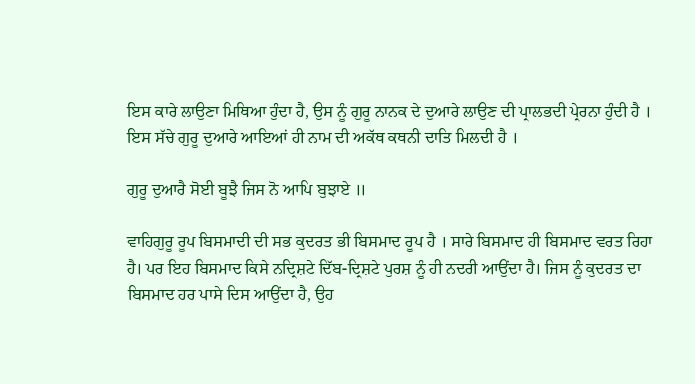ਇਸ ਕਾਰੇ ਲਾਉਣਾ ਮਿਥਿਆ ਹੁੰਦਾ ਹੈ, ਉਸ ਨੂੰ ਗੁਰੂ ਨਾਨਕ ਦੇ ਦੁਆਰੇ ਲਾਉਣ ਦੀ ਪ੍ਰਾਲਭਦੀ ਪ੍ਰੇਰਨਾ ਹੁੰਦੀ ਹੈ । ਇਸ ਸੱਚੇ ਗੁਰੂ ਦੁਆਰੇ ਆਇਆਂ ਹੀ ਨਾਮ ਦੀ ਅਕੱਥ ਕਥਨੀ ਦਾਤਿ ਮਿਲਦੀ ਹੈ ।

ਗੁਰੂ ਦੁਆਰੈ ਸੋਈ ਬੂਝੈ ਜਿਸ ਨੋ ਆਪਿ ਬੁਝਾਏ ॥

ਵਾਹਿਗੁਰੂ ਰੂਪ ਬਿਸਮਾਦੀ ਦੀ ਸਭ ਕੁਦਰਤ ਭੀ ਬਿਸਮਾਦ ਰੂਪ ਹੈ । ਸਾਰੇ ਬਿਸਮਾਦ ਹੀ ਬਿਸਮਾਦ ਵਰਤ ਰਿਹਾ ਹੈ। ਪਰ ਇਹ ਬਿਸਮਾਦ ਕਿਸੇ ਨਦ੍ਰਿਸ਼ਟੇ ਦਿੱਬ-ਦ੍ਰਿਸ਼ਟੇ ਪੁਰਸ਼ ਨੂੰ ਹੀ ਨਦਰੀ ਆਉਂਦਾ ਹੈ। ਜਿਸ ਨੂੰ ਕੁਦਰਤ ਦਾ ਬਿਸਮਾਦ ਹਰ ਪਾਸੇ ਦਿਸ ਆਉਂਦਾ ਹੈ, ਉਹ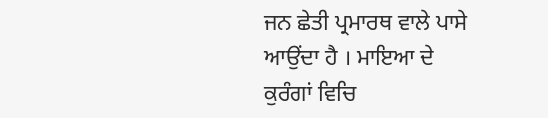ਜਨ ਛੇਤੀ ਪ੍ਰਮਾਰਥ ਵਾਲੇ ਪਾਸੇ ਆਉਂਦਾ ਹੈ । ਮਾਇਆ ਦੇ ਕੁਰੰਗਾਂ ਵਿਚਿ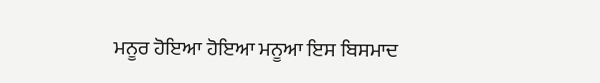ਮਨੂਰ ਹੋਇਆ ਹੋਇਆ ਮਨੂਆ ਇਸ ਬਿਸਮਾਦ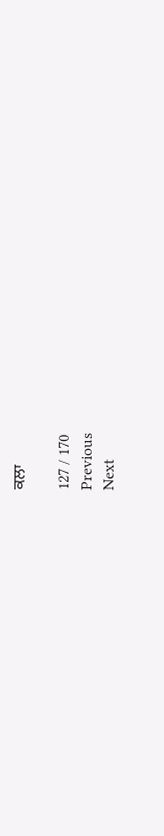ਕਲਾ

127 / 170
Previous
Next